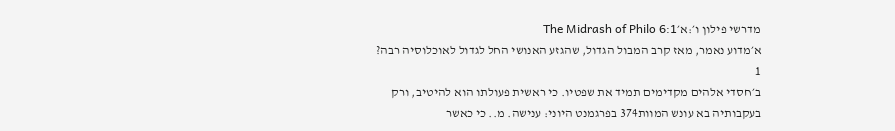מדרשי פילון ו׳:א׳The Midrash of Philo 6:1
א׳מדוע נאמר, מאז קרב המבול הגדול, שהגזע האנושי החל לגדול לאוכלוסיה רבה?
1
ב׳חסדי אלהים מקדימים תמיד את שפטיו. כי ראשית פעולתו הוא להיטיב, ורק בעקבותיה בא עונש המוות374 בפרגמנט היוני: ענישה. מ.. כי כאשר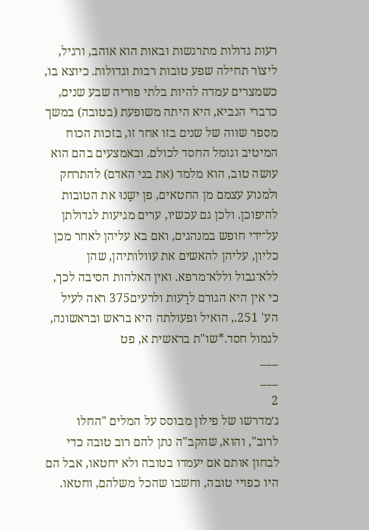רעות גדולות מתרגשות ובאות הוא אוהב, ורגיל, ליצוֹר תחילה שפע טובות רבות וגדולות. כיוצא בו, כשמצרים עמדה להיות בלתי פוריה שבע שנים, כדברי הנביא, היא היתה משופעת (בטובה) במשך מספר שווה של שנים בזו אחר זו, בזכות הכוח המיטיב וגומל החסד לכולם. ובאמצעים בהם הוא עושה טוב, הוא מלמד (את בני האדם) להתרחק ולמנוע עצמם מן החטאים, פן ישַנוּ את הטובות להיפוכן. ולכן גם עכשיו, ערים מגיעות לגדולתן על־ידי חופש במנהגים, ואם בא עליהן לאחר מכן כליון, עליהן להאשים את עוולותיהן, שהן ללא־גבול וללא־מרפא. ואין האלהות הסיבה לכך, כי אין היא הגורם לרָעות ולרעים375 ראה לעיל הע' 251., הואיל ופעולתה היא בראש ובראשונה, לגמול חסד.*שו"ת בראשית א, פט
___
___
2
ג׳מדרשו של פילון מבוסס על המלים "החלו לרוב", והוא, שהקב"ה נתן להם רוב טובה כדי לבחון אותם אם יעמדו בטובה ולא יחטאו, אבל הם היו כפויי טובה, וחשבו שהכל משלהם, וחטאו.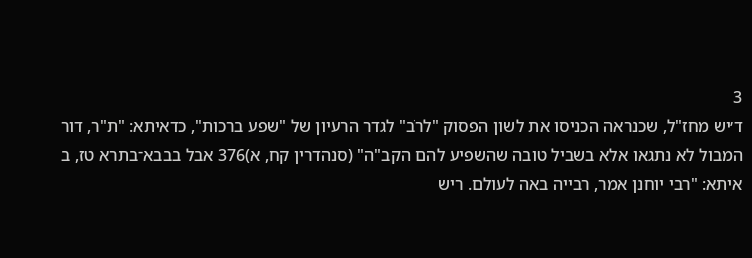3
ד׳יש מחז"ל, שכנראה הכניסו את לשון הפסוק "לרֹב" לגדר הרעיון של "שפע ברכות", כדאיתא: "ת"ר, דור המבול לא נתגאו אלא בשביל טובה שהשפיע להם הקב"ה" (סנהדרין קח, א)376 אבל בבבא־בתרא טז, ב איתא: "רבי יוחנן אמר, רבייה באה לעולם. ריש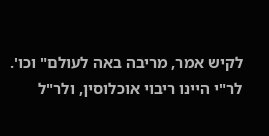לקיש אמר, מריבה באה לעולם" וכו'. לר"י היינו ריבוי אוכלוסין, ולר"ל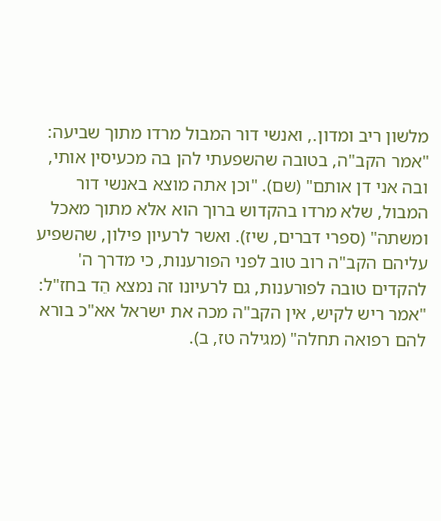מלשון ריב ומדון., ואנשי דור המבול מרדו מתוך שביעה: "אמר הקב"ה, בטובה שהשפעתי להן בה מכעיסין אותי, ובה אני דן אותם" (שם). "וכן אתה מוצא באנשי דור המבול, שלא מרדו בהקדוש ברוך הוא אלא מתוך מאכל ומשתה" (ספרי דברים, שיז). ואשר לרעיון פילון, שהשפיע עליהם הקב"ה רוב טוב לפני הפורענות, כי מדרך ה' להקדים טובה לפורענות, גם לרעיונו זה נמצא הֵד בחז"ל: "אמר ריש לקיש, אין הקב"ה מכה את ישראל אא"כ בורא להם רפואה תחלה" (מגילה טז, ב).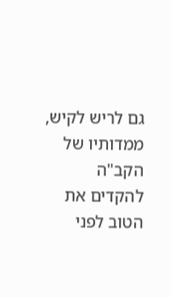גם לריש לקיש, ממדותיו של הקב"ה להקדים את הטוב לפני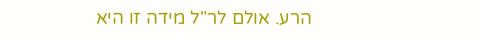הרע. אולם לר"ל מידה זו היא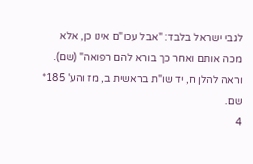לגבי ישראל בלבד: "אבל עכו"ם אינו כן, אלא מכה אותם ואחר כך בורא להם רפואה" (שם). וראה להלן ח, יד שו"ת בראשית ב, מז והע' 185* שם.
4